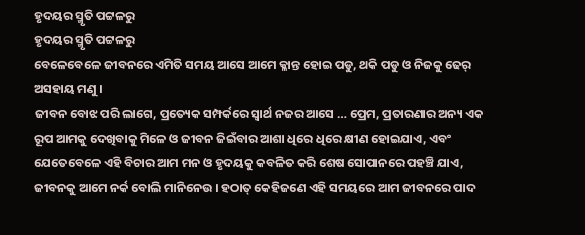ହୃଦୟର ସ୍ମୃତି ପଟ୍ଟଳରୁ
ହୃଦୟର ସ୍ମୃତି ପଟ୍ଟଳରୁ
ବେଳେବେଳେ ଜୀବନରେ ଏମିତି ସମୟ ଆସେ ଆମେ କ୍ଳାନ୍ତ ହୋଇ ପଡୁ, ଥକି ପଡୁ ଓ ନିଜକୁ ଢେର୍ ଅସହାୟ ମଣୁ ।
ଜୀବନ ବୋଝ ପରି ଲାଗେ, ପ୍ରତ୍ୟେକ ସମ୍ପର୍କରେ ସ୍ବାର୍ଥ ନଜର ଆସେ … ପ୍ରେମ, ପ୍ରତାରଣାର ଅନ୍ୟ ଏକ ରୂପ ଆମକୁ ଦେଖିବାକୁ ମିଳେ ଓ ଜୀବନ ଜିଇଁବାର ଆଶା ଧିରେ ଧିରେ କ୍ଷୀଣ ହୋଇଯାଏ, ଏବଂ ଯେତେବେଳେ ଏହି ବିଚାର ଆମ ମନ ଓ ହୃଦୟକୁ କବଳିତ କରି ଶେଷ ସୋପାନରେ ପହଞ୍ଚି ଯାଏ, ଜୀବନକୁ ଆମେ ନର୍କ ବୋଲି ମାନିନେଉ । ହଠାତ୍ କେହିଜଣେ ଏହି ସମୟରେ ଆମ ଜୀବନରେ ପାଦ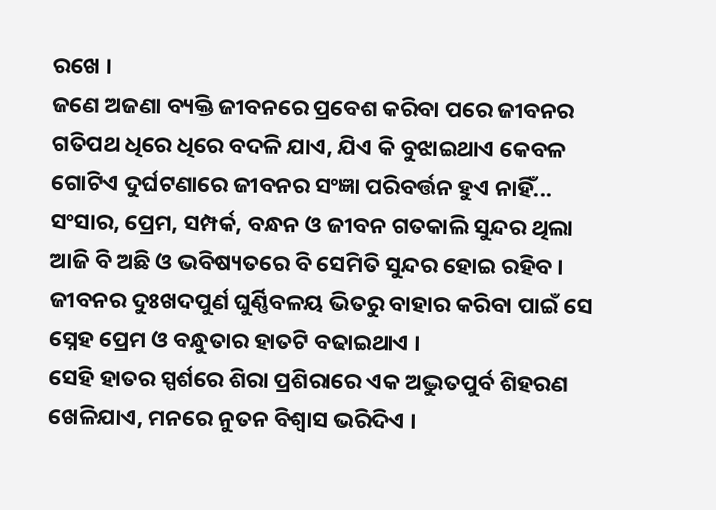ରଖେ ।
ଜଣେ ଅଜଣା ବ୍ୟକ୍ତି ଜୀବନରେ ପ୍ରବେଶ କରିବା ପରେ ଜୀବନର ଗତିପଥ ଧିରେ ଧିରେ ବଦଳି ଯାଏ, ଯିଏ କି ବୁଝାଇଥାଏ କେବଳ ଗୋଟିଏ ଦୁର୍ଘଟଣାରେ ଜୀବନର ସଂଜ୍ଞା ପରିବର୍ତ୍ତନ ହୁଏ ନାହିଁ... ସଂସାର, ପ୍ରେମ, ସମ୍ପର୍କ, ବନ୍ଧନ ଓ ଜୀବନ ଗତକାଲି ସୁନ୍ଦର ଥିଲା ଆଜି ବି ଅଛି ଓ ଭବିଷ୍ୟତରେ ବି ସେମିତି ସୁନ୍ଦର ହୋଇ ରହିବ । ଜୀବନର ଦୁଃଖଦପୁର୍ଣ ଘୁର୍ଣ୍ଣିବଳୟ ଭିତରୁ ବାହାର କରିବା ପାଇଁ ସେ ସ୍ନେହ ପ୍ରେମ ଓ ବନ୍ଧୁତାର ହାତଟି ବଢାଇଥାଏ ।
ସେହି ହାତର ସ୍ପର୍ଶରେ ଶିରା ପ୍ରଶିରାରେ ଏକ ଅଦ୍ଭୁତପୁର୍ବ ଶିହରଣ ଖେଳିଯାଏ, ମନରେ ନୁତନ ବିଶ୍ବାସ ଭରିଦିଏ ।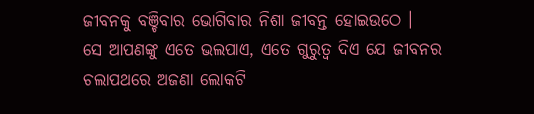ଜୀବନକୁ ବଞ୍ଚିବାର ଭୋଗିବାର ନିଶା ଜୀବନ୍ତ ହୋଇଉଠେ ।
ସେ ଆପଣଙ୍କୁ ଏତେ ଭଲପାଏ, ଏତେ ଗୁରୁତ୍ବ ଦିଏ ଯେ ଜୀବନର ଚଲାପଥରେ ଅଜଣା ଲୋକଟି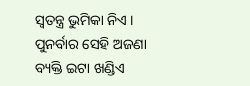ସ୍ବତନ୍ତ୍ର ଭୁମିକା ନିଏ । ପୁନର୍ବାର ସେହି ଅଜଣା ବ୍ୟକ୍ତି ଇଟା ଖଣ୍ଡିଏ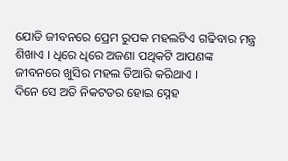ଯୋଡି ଜୀବନରେ ପ୍ରେମ ରୁପକ ମହଲଟିଏ ଗଢିବାର ମନ୍ତ୍ର ଶିଖାଏ । ଧିରେ ଧିରେ ଅଜଣା ପଥିକଟି ଆପଣଙ୍କ ଜୀବନରେ ଖୁସିର ମହଲ ତିଆରି କରିଥାଏ ।
ଦିନେ ସେ ଅତି ନିକଟତର ହୋଇ ସ୍ନେହ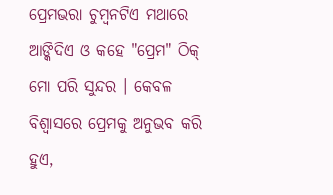ପ୍ରେମଭରା ଚୁମ୍ବନଟିଏ ମଥାରେ ଆଙ୍କିଦିଏ ଓ କହେ "ପ୍ରେମ" ଠିକ୍ ମୋ ପରି ସୁନ୍ଦର । କେବଳ ବିଶ୍ବାସରେ ପ୍ରେମକୁ ଅନୁଭବ କରି ହୁଏ,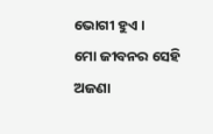ଭୋଗୀ ହୁଏ ।
ମୋ ଜୀବନର ସେହି ଅଜଣା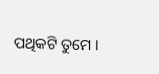ପଥିକଟି ତୁମେ ।